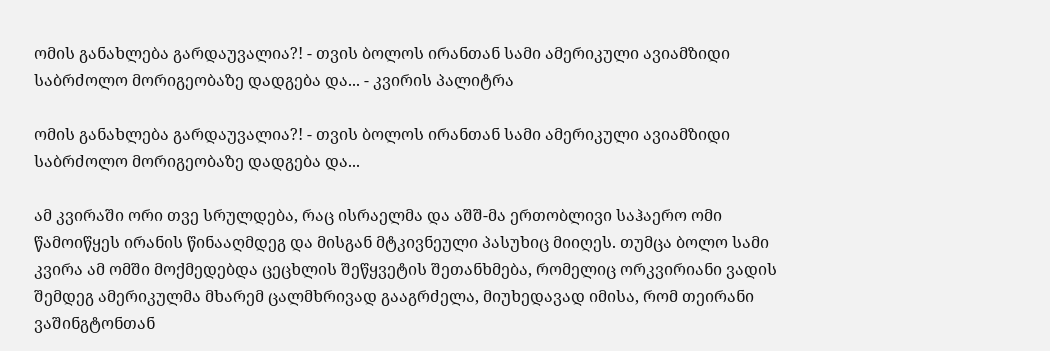ომის განახლება გარდაუვალია?! - თვის ბოლოს ირანთან სამი ამერიკული ავიამზიდი საბრძოლო მორიგეობაზე დადგება და... - კვირის პალიტრა

ომის განახლება გარდაუვალია?! - თვის ბოლოს ირანთან სამი ამერიკული ავიამზიდი საბრძოლო მორიგეობაზე დადგება და...

ამ კვირაში ორი თვე სრულდება, რაც ისრაელმა და აშშ-მა ერთობლივი საჰაერო ომი წამოიწყეს ირანის წინააღმდეგ და მისგან მტკივნეული პასუხიც მიიღეს. თუმცა ბოლო სამი კვირა ამ ომში მოქმედებდა ცეცხლის შეწყვეტის შეთანხმება, რომელიც ორკვირიანი ვადის შემდეგ ამერიკულმა მხარემ ცალმხრივად გააგრძელა, მიუხედავად იმისა, რომ თეირანი ვაშინგტონთან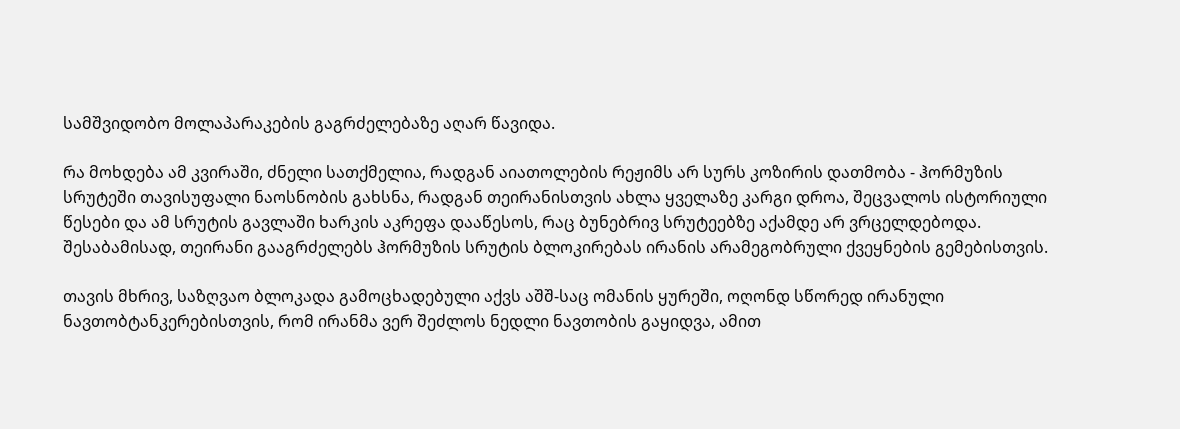სამშვიდობო მოლაპარაკების გაგრძელებაზე აღარ წავიდა.

რა მოხდება ამ კვირაში, ძნელი სათქმელია, რადგან აიათოლების რეჟიმს არ სურს კოზირის დათმობა - ჰორმუზის სრუტეში თავისუფალი ნაოსნობის გახსნა, რადგან თეირანისთვის ახლა ყველაზე კარგი დროა, შეცვალოს ისტორიული წესები და ამ სრუტის გავლაში ხარკის აკრეფა დააწესოს, რაც ბუნებრივ სრუტეებზე აქამდე არ ვრცელდებოდა. შესაბამისად, თეირანი გააგრძელებს ჰორმუზის სრუტის ბლოკირებას ირანის არამეგობრული ქვეყნების გემებისთვის.

თავის მხრივ, საზღვაო ბლოკადა გამოცხადებული აქვს აშშ-საც ომანის ყურეში, ოღონდ სწორედ ირანული ნავთობტანკერებისთვის, რომ ირანმა ვერ შეძლოს ნედლი ნავთობის გაყიდვა, ამით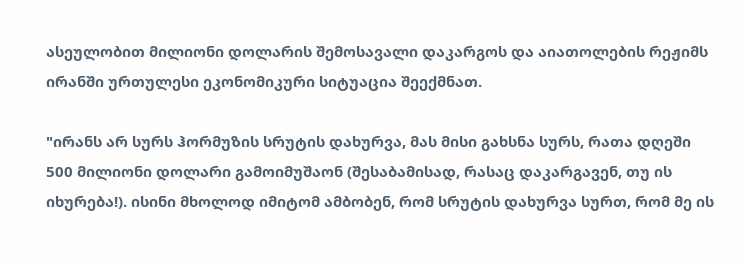ასეულობით მილიონი დოლარის შემოსავალი დაკარგოს და აიათოლების რეჟიმს ირანში ურთულესი ეკონომიკური სიტუაცია შეექმნათ.

"ირანს არ სურს ჰორმუზის სრუტის დახურვა, მას მისი გახსნა სურს, რათა დღეში 500 მილიონი დოლარი გამოიმუშაონ (შესაბამისად, რასაც დაკარგავენ, თუ ის იხურება!). ისინი მხოლოდ იმიტომ ამბობენ, რომ სრუტის დახურვა სურთ, რომ მე ის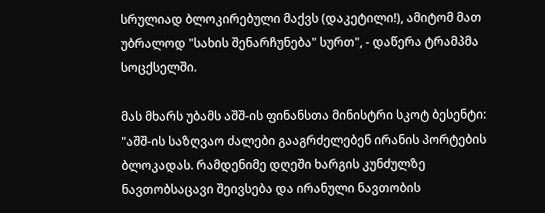სრულიად ბლოკირებული მაქვს (დაკეტილი!), ამიტომ მათ უბრალოდ "სახის შენარჩუნება" სურთ", - დაწერა ტრამპმა სოცქსელში.

მას მხარს უბამს აშშ-ის ფინანსთა მინისტრი სკოტ ბესენტი: "აშშ-ის საზღვაო ძალები გააგრძელებენ ირანის პორტების ბლოკადას. რამდენიმე დღეში ხარგის კუნძულზე ნავთობსაცავი შეივსება და ირანული ნავთობის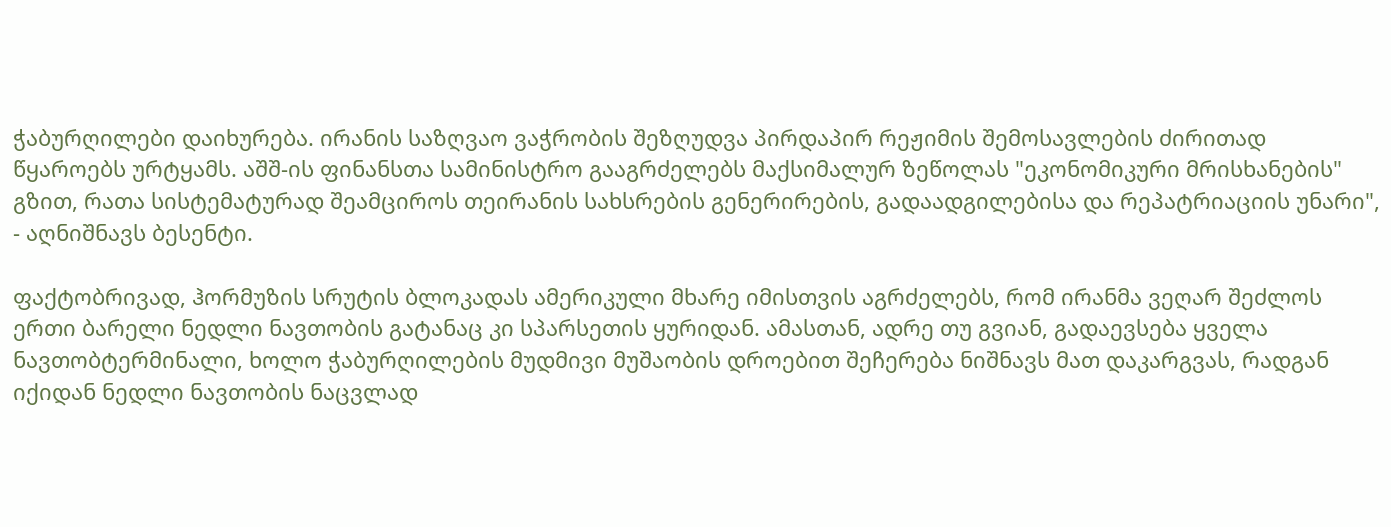ჭაბურღილები დაიხურება. ირანის საზღვაო ვაჭრობის შეზღუდვა პირდაპირ რეჟიმის შემოსავლების ძირითად წყაროებს ურტყამს. აშშ-ის ფინანსთა სამინისტრო გააგრძელებს მაქსიმალურ ზეწოლას "ეკონომიკური მრისხანების" გზით, რათა სისტემატურად შეამციროს თეირანის სახსრების გენერირების, გადაადგილებისა და რეპატრიაციის უნარი", - აღნიშნავს ბესენტი.

ფაქტობრივად, ჰორმუზის სრუტის ბლოკადას ამერიკული მხარე იმისთვის აგრძელებს, რომ ირანმა ვეღარ შეძლოს ერთი ბარელი ნედლი ნავთობის გატანაც კი სპარსეთის ყურიდან. ამასთან, ადრე თუ გვიან, გადაევსება ყველა ნავთობტერმინალი, ხოლო ჭაბურღილების მუდმივი მუშაობის დროებით შეჩერება ნიშნავს მათ დაკარგვას, რადგან იქიდან ნედლი ნავთობის ნაცვლად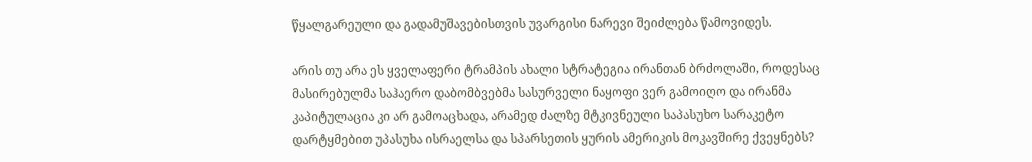წყალგარეული და გადამუშავებისთვის უვარგისი ნარევი შეიძლება წამოვიდეს.

არის თუ არა ეს ყველაფერი ტრამპის ახალი სტრატეგია ირანთან ბრძოლაში, როდესაც მასირებულმა საჰაერო დაბომბვებმა სასურველი ნაყოფი ვერ გამოიღო და ირანმა კაპიტულაცია კი არ გამოაცხადა, არამედ ძალზე მტკივნეული საპასუხო სარაკეტო დარტყმებით უპასუხა ისრაელსა და სპარსეთის ყურის ამერიკის მოკავშირე ქვეყნებს?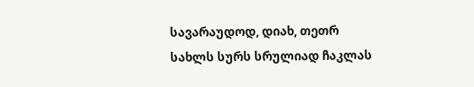სავარაუდოდ, დიახ, თეთრ სახლს სურს სრულიად ჩაკლას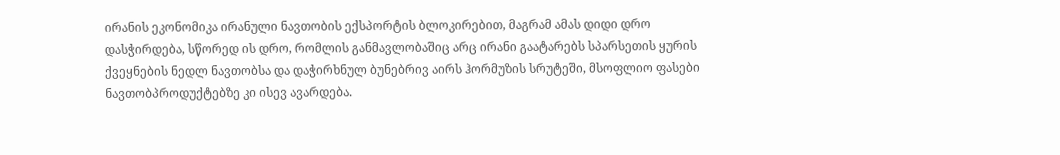ირანის ეკონომიკა ირანული ნავთობის ექსპორტის ბლოკირებით, მაგრამ ამას დიდი დრო დასჭირდება, სწორედ ის დრო, რომლის განმავლობაშიც არც ირანი გაატარებს სპარსეთის ყურის ქვეყნების ნედლ ნავთობსა და დაჭირხნულ ბუნებრივ აირს ჰორმუზის სრუტეში, მსოფლიო ფასები ნავთობპროდუქტებზე კი ისევ ავარდება.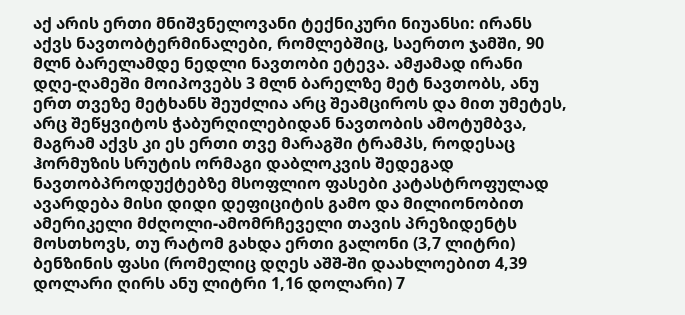აქ არის ერთი მნიშვნელოვანი ტექნიკური ნიუანსი: ირანს აქვს ნავთობტერმინალები, რომლებშიც, საერთო ჯამში, 90 მლნ ბარელამდე ნედლი ნავთობი ეტევა. ამჟამად ირანი დღე-ღამეში მოიპოვებს 3 მლნ ბარელზე მეტ ნავთობს, ანუ ერთ თვეზე მეტხანს შეუძლია არც შეამციროს და მით უმეტეს, არც შეწყვიტოს ჭაბურღილებიდან ნავთობის ამოტუმბვა, მაგრამ აქვს კი ეს ერთი თვე მარაგში ტრამპს, როდესაც ჰორმუზის სრუტის ორმაგი დაბლოკვის შედეგად ნავთობპროდუქტებზე მსოფლიო ფასები კატასტროფულად ავარდება მისი დიდი დეფიციტის გამო და მილიონობით ამერიკელი მძღოლი-ამომრჩეველი თავის პრეზიდენტს მოსთხოვს, თუ რატომ გახდა ერთი გალონი (3,7 ლიტრი) ბენზინის ფასი (რომელიც დღეს აშშ-ში დაახლოებით 4,39 დოლარი ღირს ანუ ლიტრი 1,16 დოლარი) 7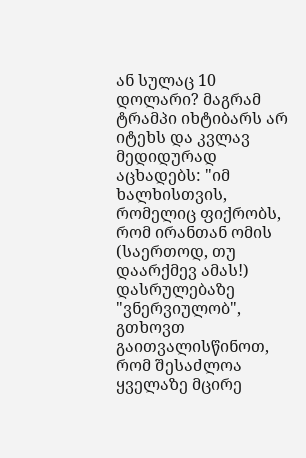ან სულაც 10 დოლარი? მაგრამ ტრამპი იხტიბარს არ იტეხს და კვლავ მედიდურად აცხადებს: "იმ ხალხისთვის, რომელიც ფიქრობს, რომ ირანთან ომის (საერთოდ, თუ დაარქმევ ამას!) დასრულებაზე "ვნერვიულობ", გთხოვთ გაითვალისწინოთ, რომ შესაძლოა ყველაზე მცირე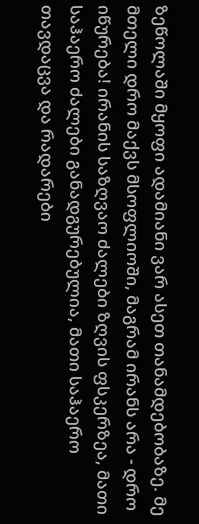ზეწოლაში მყოფი ადამიანი ვარ ასეთ თანამდებობაზე. მე მთელი დრო მაქვს მსოფლიოში, მაგრამ ირანს არა - დრო იწურება! ირანის საზღვაო ძალები ზღვის ფსკერზეა, მათი საჰაერო ძალები განადგურებულია, მათი საჰაერო თავდაცვა და რადარები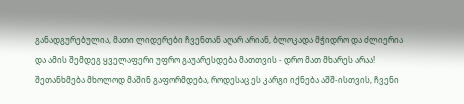განადგურებულია, მათი ლიდერები ჩვენთან აღარ არიან, ბლოკადა მჭიდრო და ძლიერია და ამის შემდეგ ყველაფერი უფრო გაუარესდება მათთვის - დრო მათ მხარეს არაა! შეთანხმება მხოლოდ მაშინ გაფორმდება, როდესაც ეს კარგი იქნება აშშ-ისთვის, ჩვენი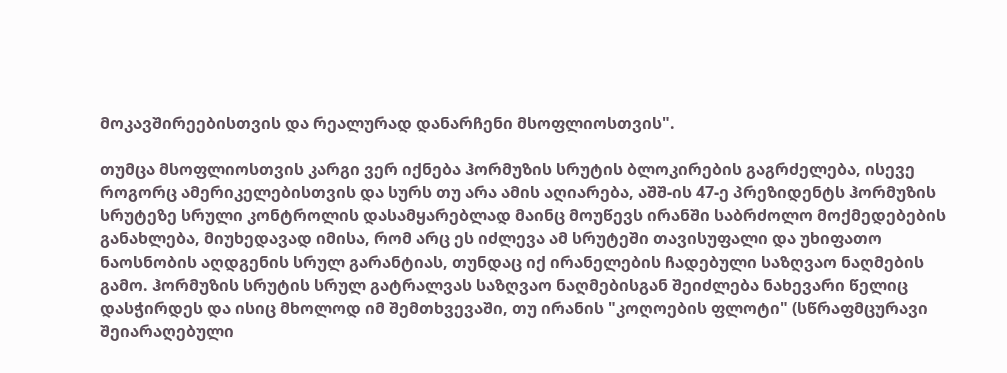მოკავშირეებისთვის და რეალურად დანარჩენი მსოფლიოსთვის".

თუმცა მსოფლიოსთვის კარგი ვერ იქნება ჰორმუზის სრუტის ბლოკირების გაგრძელება, ისევე როგორც ამერიკელებისთვის და სურს თუ არა ამის აღიარება, აშშ-ის 47-ე პრეზიდენტს ჰორმუზის სრუტეზე სრული კონტროლის დასამყარებლად მაინც მოუწევს ირანში საბრძოლო მოქმედებების განახლება, მიუხედავად იმისა, რომ არც ეს იძლევა ამ სრუტეში თავისუფალი და უხიფათო ნაოსნობის აღდგენის სრულ გარანტიას, თუნდაც იქ ირანელების ჩადებული საზღვაო ნაღმების გამო. ჰორმუზის სრუტის სრულ გატრალვას საზღვაო ნაღმებისგან შეიძლება ნახევარი წელიც დასჭირდეს და ისიც მხოლოდ იმ შემთხვევაში, თუ ირანის "კოღოების ფლოტი" (სწრაფმცურავი შეიარაღებული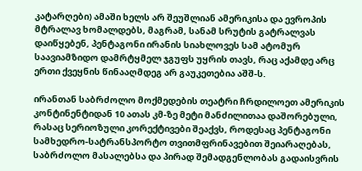კატარღები) ამაში ხელს არ შეუშლიან ამერიკისა და ევროპის მტრალავ ხომალდებს, მაგრამ, სანამ სრუტის გატრალვას დაიწყებენ, პენტაგონი ირანის სიახლოვეს სამ ატომურ საავიამზიდო დამრტყმელ ჯგუფს უყრის თავს, რაც აქამდე არც ერთი ქვეყნის წინააღმდეგ არ გაუკეთებია აშშ-ს.

ირანთან საბრძოლო მოქმედების თეატრი ჩრდილოეთ ამერიკის კონტინენტიდან 10 ათას კმ-ზე მეტი მანძილითაა დაშორებული, რასაც სერიოზული კორექტივები შეაქვს, როდესაც პენტაგონი სამხედრო-სატრანსპორტო თვითმფრინავებით შეიარაღებას, საბრძოლო მასალებსა და პირად შემადგენლობას გადაისვრის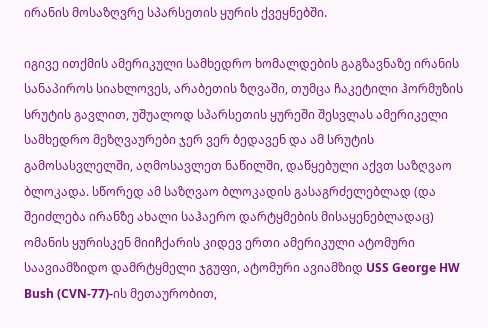ირანის მოსაზღვრე სპარსეთის ყურის ქვეყნებში.

იგივე ითქმის ამერიკული სამხედრო ხომალდების გაგზავნაზე ირანის სანაპიროს სიახლოვეს, არაბეთის ზღვაში, თუმცა ჩაკეტილი ჰორმუზის სრუტის გავლით, უშუალოდ სპარსეთის ყურეში შესვლას ამერიკელი სამხედრო მეზღვაურები ჯერ ვერ ბედავენ და ამ სრუტის გამოსასვლელში, აღმოსავლეთ ნაწილში, დაწყებული აქვთ საზღვაო ბლოკადა. სწორედ ამ საზღვაო ბლოკადის გასაგრძელებლად (და შეიძლება ირანზე ახალი საჰაერო დარტყმების მისაყენებლადაც) ომანის ყურისკენ მიიჩქარის კიდევ ერთი ამერიკული ატომური საავიამზიდო დამრტყმელი ჯგუფი, ატომური ავიამზიდ USS George HW Bush (CVN-77)-ის მეთაურობით,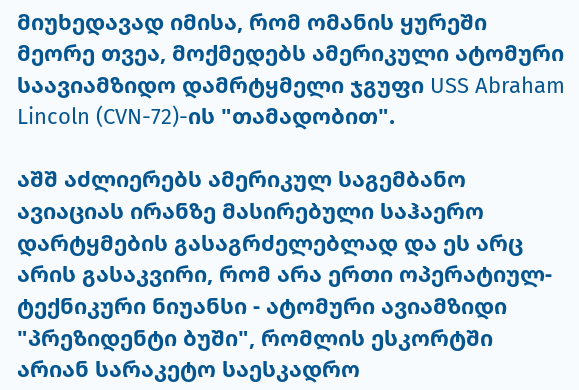მიუხედავად იმისა, რომ ომანის ყურეში მეორე თვეა, მოქმედებს ამერიკული ატომური საავიამზიდო დამრტყმელი ჯგუფი USS Abraham Lincoln (CVN-72)-ის "თამადობით".

აშშ აძლიერებს ამერიკულ საგემბანო ავიაციას ირანზე მასირებული საჰაერო დარტყმების გასაგრძელებლად და ეს არც არის გასაკვირი, რომ არა ერთი ოპერატიულ-ტექნიკური ნიუანსი - ატომური ავიამზიდი "პრეზიდენტი ბუში", რომლის ესკორტში არიან სარაკეტო საესკადრო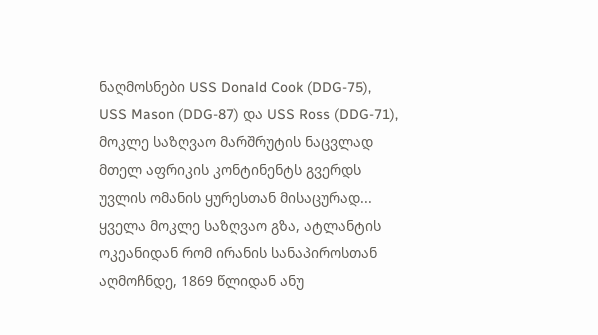ნაღმოსნები USS Donald Cook (DDG-75), USS Mason (DDG-87) და USS Ross (DDG-71), მოკლე საზღვაო მარშრუტის ნაცვლად მთელ აფრიკის კონტინენტს გვერდს უვლის ომანის ყურესთან მისაცურად... ყველა მოკლე საზღვაო გზა, ატლანტის ოკეანიდან რომ ირანის სანაპიროსთან აღმოჩნდე, 1869 წლიდან ანუ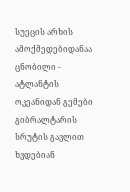სუეცის არხის ამოქმედებიდანაა ცნობილი - ატლანტის ოკეანიდან გემები გიბრალტარის სრუტის გავლით ხვდებიან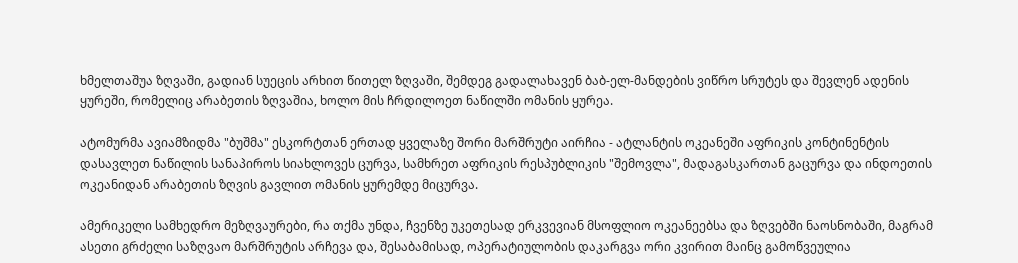ხმელთაშუა ზღვაში, გადიან სუეცის არხით წითელ ზღვაში, შემდეგ გადალახავენ ბაბ-ელ-მანდების ვიწრო სრუტეს და შევლენ ადენის ყურეში, რომელიც არაბეთის ზღვაშია, ხოლო მის ჩრდილოეთ ნაწილში ომანის ყურეა.

ატომურმა ავიამზიდმა "ბუშმა" ესკორტთან ერთად ყველაზე შორი მარშრუტი აირჩია - ატლანტის ოკეანეში აფრიკის კონტინენტის დასავლეთ ნაწილის სანაპიროს სიახლოვეს ცურვა, სამხრეთ აფრიკის რესპუბლიკის "შემოვლა", მადაგასკართან გაცურვა და ინდოეთის ოკეანიდან არაბეთის ზღვის გავლით ომანის ყურემდე მიცურვა.

ამერიკელი სამხედრო მეზღვაურები, რა თქმა უნდა, ჩვენზე უკეთესად ერკვევიან მსოფლიო ოკეანეებსა და ზღვებში ნაოსნობაში, მაგრამ ასეთი გრძელი საზღვაო მარშრუტის არჩევა და, შესაბამისად, ოპერატიულობის დაკარგვა ორი კვირით მაინც გამოწვეულია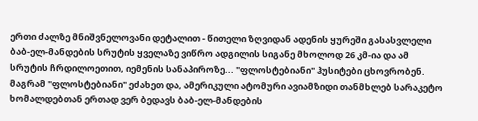ერთი ძალზე მნიშვნელოვანი დეტალით - წითელი ზღვიდან ადენის ყურეში გასასვლელი ბაბ-ელ-მანდების სრუტის ყველაზე ვიწრო ადგილის სიგანე მხოლოდ 26 კმ-ია და ამ სრუტის ჩრდილოეთით, იემენის სანაპიროზე... "ფლოსტებიანი" ჰუსიტები ცხოვრობენ. მაგრამ "ფლოსტებიანი" ეძახეთ და, ამერიკული ატომური ავიამზიდი თანმხლებ სარაკეტო ხომალდებთან ერთად ვერ ბედავს ბაბ-ელ-მანდების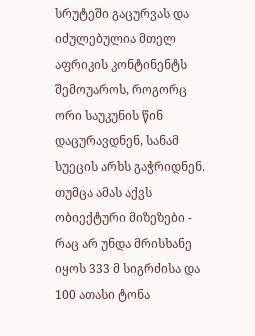სრუტეში გაცურვას და იძულებულია მთელ აფრიკის კონტინენტს შემოუაროს, როგორც ორი საუკუნის წინ დაცურავდნენ, სანამ სუეცის არხს გაჭრიდნენ. თუმცა ამას აქვს ობიექტური მიზეზები - რაც არ უნდა მრისხანე იყოს 333 მ სიგრძისა და 100 ათასი ტონა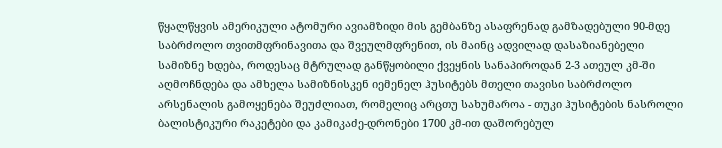წყალწყვის ამერიკული ატომური ავიამზიდი მის გემბანზე ასაფრენად გამზადებული 90-მდე საბრძოლო თვითმფრინავითა და შვეულმფრენით, ის მაინც ადვილად დასაზიანებელი სამიზნე ხდება, როდესაც მტრულად განწყობილი ქვეყნის სანაპიროდან 2-3 ათეულ კმ-ში აღმოჩნდება და ამხელა სამიზნისკენ იემენელ ჰუსიტებს მთელი თავისი საბრძოლო არსენალის გამოყენება შეუძლიათ, რომელიც არცთუ სახუმაროა - თუკი ჰუსიტების ნასროლი ბალისტიკური რაკეტები და კამიკაძე-დრონები 1700 კმ-ით დაშორებულ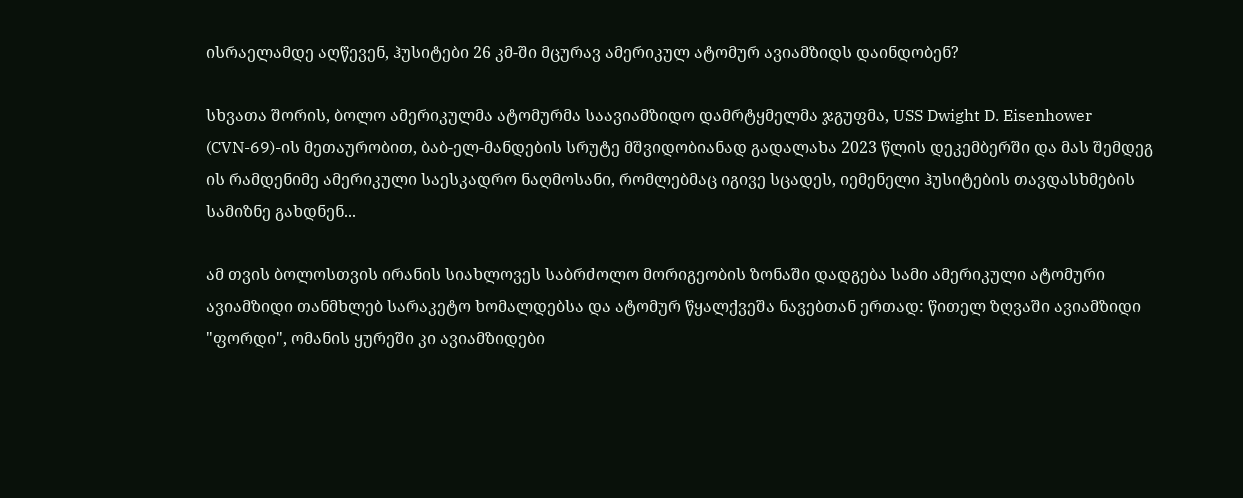ისრაელამდე აღწევენ, ჰუსიტები 26 კმ-ში მცურავ ამერიკულ ატომურ ავიამზიდს დაინდობენ?

სხვათა შორის, ბოლო ამერიკულმა ატომურმა საავიამზიდო დამრტყმელმა ჯგუფმა, USS Dwight D. Eisenhower (CVN-69)-ის მეთაურობით, ბაბ-ელ-მანდების სრუტე მშვიდობიანად გადალახა 2023 წლის დეკემბერში და მას შემდეგ ის რამდენიმე ამერიკული საესკადრო ნაღმოსანი, რომლებმაც იგივე სცადეს, იემენელი ჰუსიტების თავდასხმების სამიზნე გახდნენ...

ამ თვის ბოლოსთვის ირანის სიახლოვეს საბრძოლო მორიგეობის ზონაში დადგება სამი ამერიკული ატომური ავიამზიდი თანმხლებ სარაკეტო ხომალდებსა და ატომურ წყალქვეშა ნავებთან ერთად: წითელ ზღვაში ავიამზიდი "ფორდი", ომანის ყურეში კი ავიამზიდები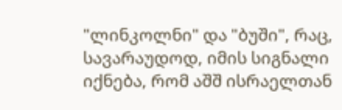"ლინკოლნი" და "ბუში", რაც, სავარაუდოდ, იმის სიგნალი იქნება, რომ აშშ ისრაელთან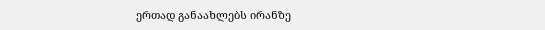ერთად განაახლებს ირანზე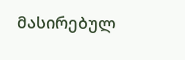მასირებულ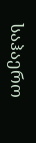საჰაერო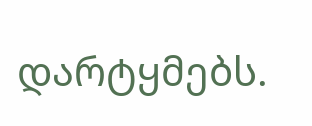დარტყმებს.